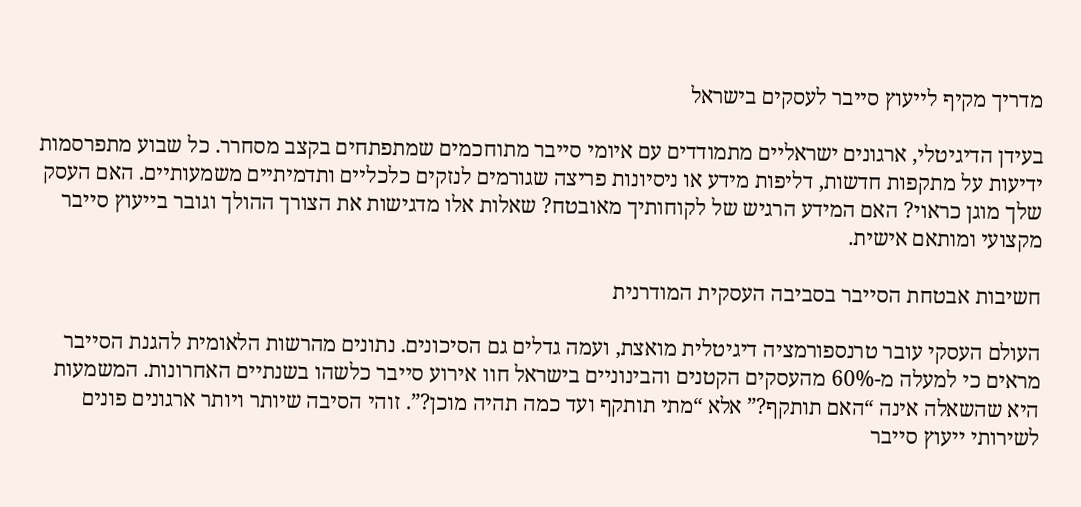מדריך מקיף לייעוץ סייבר לעסקים בישראל

בעידן הדיגיטלי, ארגונים ישראליים מתמודדים עם איומי סייבר מתוחכמים שמתפתחים בקצב מסחרר. כל שבוע מתפרסמות ידיעות על מתקפות חדשות, דליפות מידע או ניסיונות פריצה שגורמים לנזקים כלכליים ותדמיתיים משמעותיים. האם העסק שלך מוגן כראוי? האם המידע הרגיש של לקוחותיך מאובטח? שאלות אלו מדגישות את הצורך ההולך וגובר בייעוץ סייבר מקצועי ומותאם אישית.

חשיבות אבטחת הסייבר בסביבה העסקית המודרנית

העולם העסקי עובר טרנספורמציה דיגיטלית מואצת, ועמה גדלים גם הסיכונים. נתונים מהרשות הלאומית להגנת הסייבר מראים כי למעלה מ-60% מהעסקים הקטנים והבינוניים בישראל חוו אירוע סייבר כלשהו בשנתיים האחרונות. המשמעות היא שהשאלה אינה “האם תותקף?” אלא “מתי תותקף ועד כמה תהיה מוכן?”. זוהי הסיבה שיותר ויותר ארגונים פונים לשירותי ייעוץ סייבר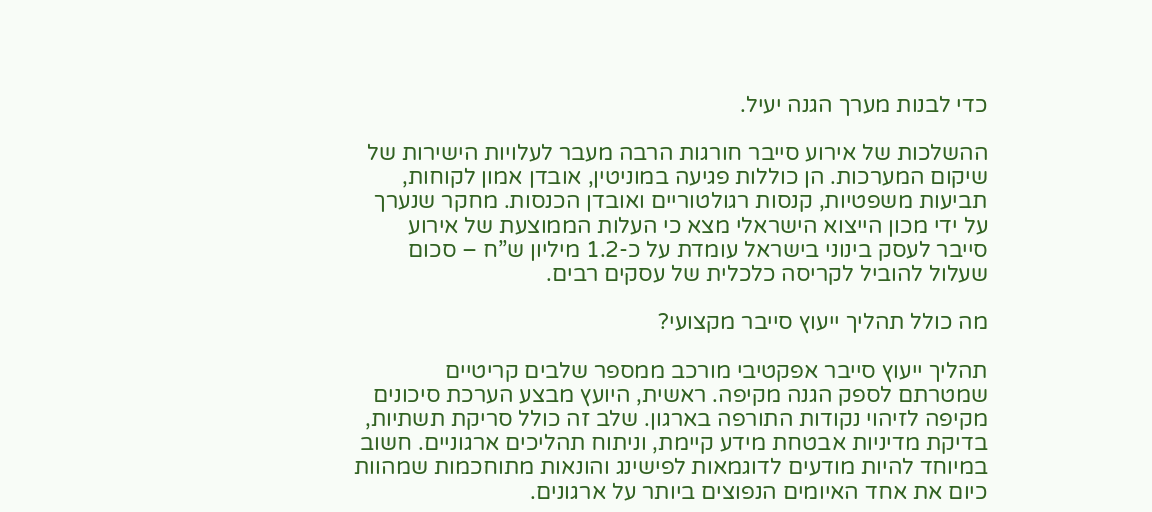כדי לבנות מערך הגנה יעיל.

ההשלכות של אירוע סייבר חורגות הרבה מעבר לעלויות הישירות של שיקום המערכות. הן כוללות פגיעה במוניטין, אובדן אמון לקוחות, תביעות משפטיות, קנסות רגולטוריים ואובדן הכנסות. מחקר שנערך על ידי מכון הייצוא הישראלי מצא כי העלות הממוצעת של אירוע סייבר לעסק בינוני בישראל עומדת על כ-1.2 מיליון ש”ח – סכום שעלול להוביל לקריסה כלכלית של עסקים רבים.

מה כולל תהליך ייעוץ סייבר מקצועי?

תהליך ייעוץ סייבר אפקטיבי מורכב ממספר שלבים קריטיים שמטרתם לספק הגנה מקיפה. ראשית, היועץ מבצע הערכת סיכונים מקיפה לזיהוי נקודות התורפה בארגון. שלב זה כולל סריקת תשתיות, בדיקת מדיניות אבטחת מידע קיימת, וניתוח תהליכים ארגוניים. חשוב במיוחד להיות מודעים לדוגמאות לפישינג והונאות מתוחכמות שמהוות כיום את אחד האיומים הנפוצים ביותר על ארגונים.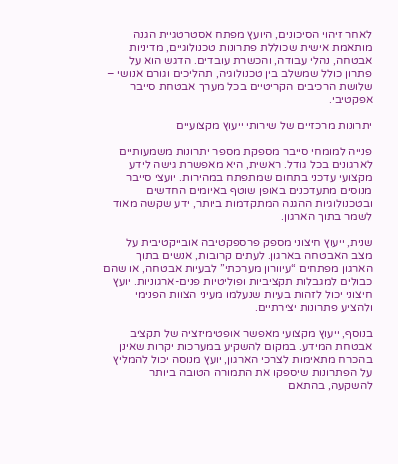לאחר זיהוי הסיכונים, היועץ מפתח אסטרטגיית הגנה מותאמת אישית שכוללת פתרונות טכנולוגיים, מדיניות אבטחה, נהלי עבודה, והכשרת עובדים. הדגש הוא על פתרון כולל שמשלב בין טכנולוגיה, תהליכים וגורם אנושי – שלושת הרכיבים הקריטיים בכל מערך אבטחת סייבר אפקטיבי.

יתרונות מרכזיים של שירותי ייעוץ מקצועיים

פנייה למומחי סייבר מספקת מספר יתרונות משמעותיים לארגונים בכל גודל. ראשית, היא מאפשרת גישה לידע מקצועי עדכני בתחום שמתפתח במהירות. יועצי סייבר מנוסים מתעדכנים באופן שוטף באיומים החדשים ובטכנולוגיות ההגנה המתקדמות ביותר, ידע שקשה מאוד לשמר בתוך הארגון.

שנית, ייעוץ חיצוני מספק פרספקטיבה אובייקטיבית על מצב האבטחה בארגון. לעתים קרובות, אנשים בתוך הארגון מפתחים “עיוורון מערכתי” לבעיות אבטחה, או שהם כבולים למגבלות תקציביות ופוליטיות פנים-ארגוניות. יועץ חיצוני יכול לזהות בעיות שנעלמו מעיני הצוות הפנימי ולהציע פתרונות יצירתיים.

בנוסף, ייעוץ מקצועי מאפשר אופטימיזציה של תקציב אבטחת המידע. במקום להשקיע במערכות יקרות שאינן בהכרח מתאימות לצרכי הארגון, יועץ מנוסה יכול להמליץ על הפתרונות שיספקו את התמורה הטובה ביותר להשקעה, בהתאם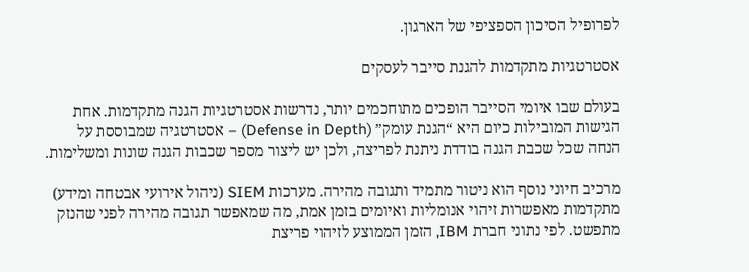לפרופיל הסיכון הספציפי של הארגון.

אסטרטגיות מתקדמות להגנת סייבר לעסקים

בעולם שבו איומי הסייבר הופכים מתוחכמים יותר, נדרשות אסטרטגיות הגנה מתקדמות. אחת הגישות המובילות כיום היא “הגנת עומק” (Defense in Depth) – אסטרטגיה שמבוססת על הנחה שכל שכבת הגנה בודדת ניתנת לפריצה, ולכן יש ליצור מספר שכבות הגנה שונות ומשלימות.

מרכיב חיוני נוסף הוא ניטור מתמיד ותגובה מהירה. מערכות SIEM (ניהול אירועי אבטחה ומידע) מתקדמות מאפשרות זיהוי אנומליות ואיומים בזמן אמת, מה שמאפשר תגובה מהירה לפני שהנזק מתפשט. לפי נתוני חברת IBM, הזמן הממוצע לזיהוי פריצת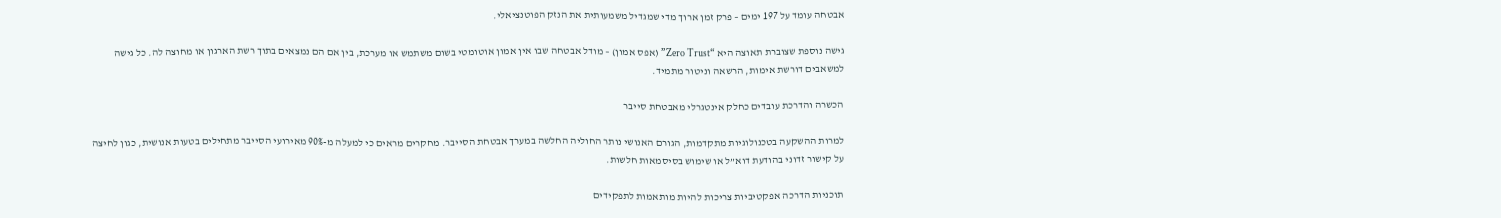אבטחה עומד על 197 ימים – פרק זמן ארוך מדי שמגדיל משמעותית את הנזק הפוטנציאלי.

גישה נוספת שצוברת תאוצה היא “Zero Trust” (אפס אמון) – מודל אבטחה שבו אין אמון אוטומטי בשום משתמש או מערכת, בין אם הם נמצאים בתוך רשת הארגון או מחוצה לה. כל גישה למשאבים דורשת אימות, הרשאה וניטור מתמיד.

הכשרה והדרכת עובדים כחלק אינטגרלי מאבטחת סייבר

למרות ההשקעה בטכנולוגיות מתקדמות, הגורם האנושי נותר החוליה החלשה במערך אבטחת הסייבר. מחקרים מראים כי למעלה מ-90% מאירועי הסייבר מתחילים בטעות אנושית, כגון לחיצה על קישור זדוני בהודעת דוא”ל או שימוש בסיסמאות חלשות.

תוכניות הדרכה אפקטיביות צריכות להיות מותאמות לתפקידים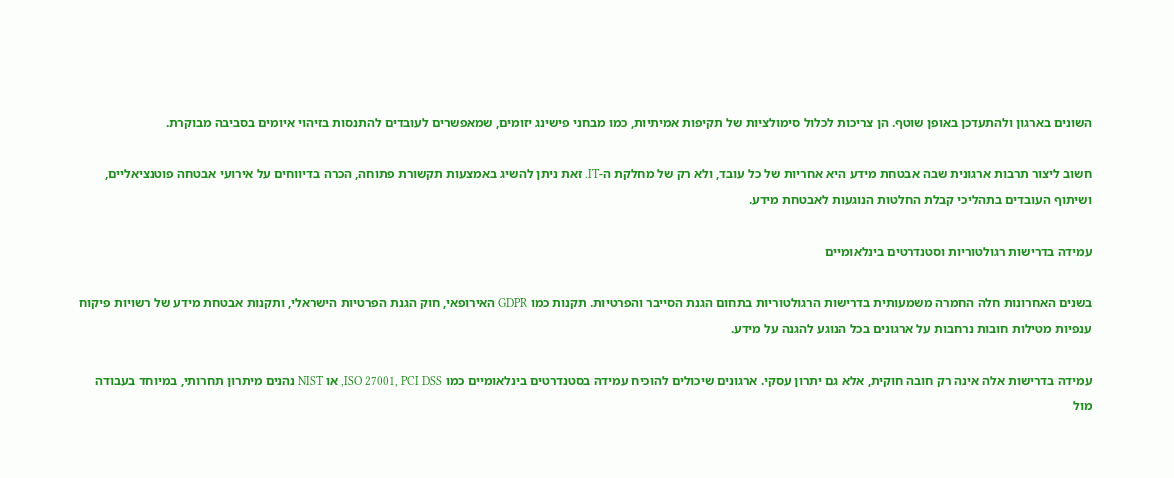השונים בארגון ולהתעדכן באופן שוטף. הן צריכות לכלול סימולציות של תקיפות אמיתיות, כמו מבחני פישינג יזומים, שמאפשרים לעובדים להתנסות בזיהוי איומים בסביבה מבוקרת.

חשוב ליצור תרבות ארגונית שבה אבטחת מידע היא אחריות של כל עובד, ולא רק של מחלקת ה-IT. זאת ניתן להשיג באמצעות תקשורת פתוחה, הכרה בדיווחים על אירועי אבטחה פוטנציאליים, ושיתוף העובדים בתהליכי קבלת החלטות הנוגעות לאבטחת מידע.

עמידה בדרישות רגולטוריות וסטנדרטים בינלאומיים

בשנים האחרונות חלה החמרה משמעותית בדרישות הרגולטוריות בתחום הגנת הסייבר והפרטיות. תקנות כמו GDPR האירופאי, חוק הגנת הפרטיות הישראלי, ותקנות אבטחת מידע של רשויות פיקוח ענפיות מטילות חובות נרחבות על ארגונים בכל הנוגע להגנה על מידע.

עמידה בדרישות אלה אינה רק חובה חוקית, אלא גם יתרון עסקי. ארגונים שיכולים להוכיח עמידה בסטנדרטים בינלאומיים כמו ISO 27001, PCI DSS, או NIST נהנים מיתרון תחרותי, במיוחד בעבודה מול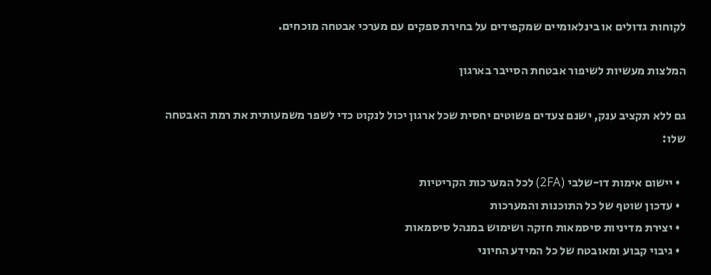לקוחות גדולים או בינלאומיים שמקפידים על בחירת ספקים עם מערכי אבטחה מוכחים.

המלצות מעשיות לשיפור אבטחת הסייבר בארגון

גם ללא תקציב ענק, ישנם צעדים פשוטים יחסית שכל ארגון יכול לנקוט כדי לשפר משמעותית את רמת האבטחה שלו:

  • יישום אימות דו-שלבי (2FA) לכל המערכות הקריטיות
  • עדכון שוטף של כל התוכנות והמערכות
  • יצירת מדיניות סיסמאות חזקה ושימוש במנהל סיסמאות
  • גיבוי קבוע ומאובטח של כל המידע החיוני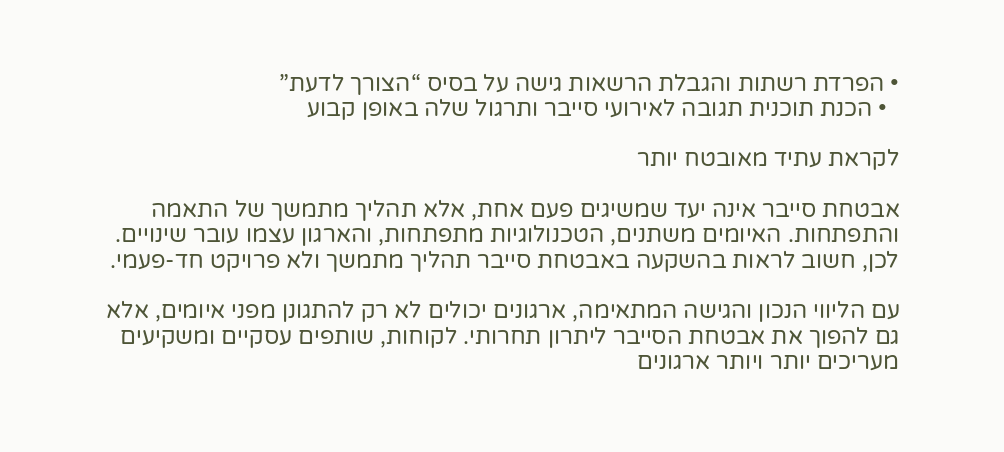• הפרדת רשתות והגבלת הרשאות גישה על בסיס “הצורך לדעת”
  • הכנת תוכנית תגובה לאירועי סייבר ותרגול שלה באופן קבוע

לקראת עתיד מאובטח יותר

אבטחת סייבר אינה יעד שמשיגים פעם אחת, אלא תהליך מתמשך של התאמה והתפתחות. האיומים משתנים, הטכנולוגיות מתפתחות, והארגון עצמו עובר שינויים. לכן, חשוב לראות בהשקעה באבטחת סייבר תהליך מתמשך ולא פרויקט חד-פעמי.

עם הליווי הנכון והגישה המתאימה, ארגונים יכולים לא רק להתגונן מפני איומים, אלא גם להפוך את אבטחת הסייבר ליתרון תחרותי. לקוחות, שותפים עסקיים ומשקיעים מעריכים יותר ויותר ארגונים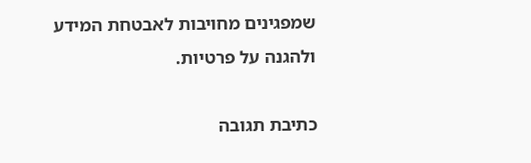שמפגינים מחויבות לאבטחת המידע ולהגנה על פרטיות.

כתיבת תגובה